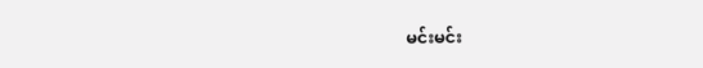မင်းမင်း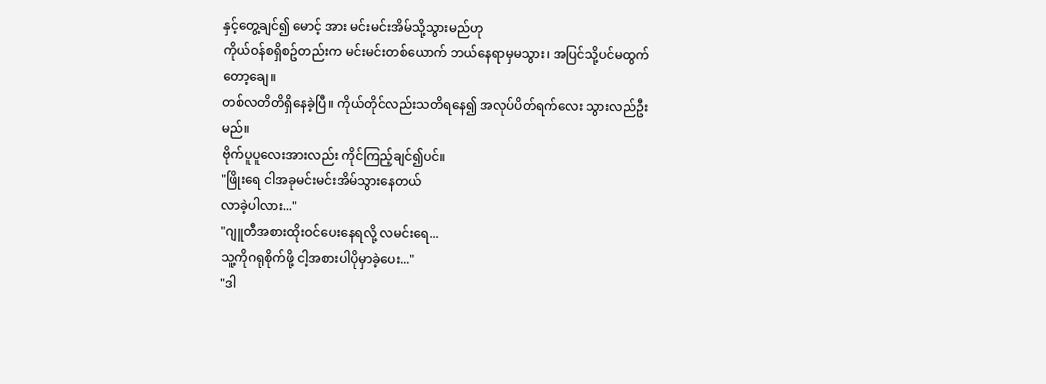နှင့်တွေ့ချင်၍ မောင့် အား မင်းမင်းအိမ်သို့သွားမည်ဟု
ကိုယ်ဝန်စရှိစဥ်တည်းက မင်းမင်းတစ်ယောက် ဘယ်နေရာမှမသွား၊ အပြင်သို့ပင်မထွက်တော့ချေ။
တစ်လတိတိရှိနေခဲ့ပြီ။ ကိုယ်တိုင်လည်းသတိရနေ၍ အလုပ်ပိတ်ရက်လေး သွားလည်ဦးမည်။
ဗိုက်ပူပူလေးအားလည်း ကိုင်ကြည့်ချင်၍ပင်။
"ဖြိုးရေ ငါအခုမင်းမင်းအိမ်သွားနေတယ်
လာခဲ့ပါလား..."
"ဂျူတီအစားထိုးဝင်ပေးနေရလို့ လမင်းရေ...
သူ့ကိုဂရုစိုက်ဖို့ ငါ့အစားပါပိုမှာခဲ့ပေး..."
"ဒါ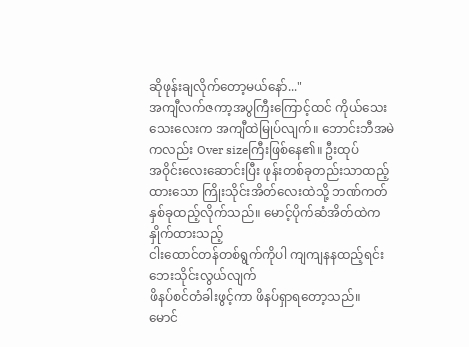ဆိုဖုန်းချလိုက်တော့မယ်နော်..."
အကျီလက်ဇကာ့အပွကြီးကြောင့်ထင် ကိုယ်သေးသေးလေးက အကျီထဲမြုပ်လျက်။ ဘောင်းဘီအမဲကလည်း Over sizeကြီးဖြစ်နေ၏။ ဦးထုပ်
အဝိုင်းလေးဆောင်းပြီး ဖုန်းတစ်ခုတည်းသာထည့်ထားသော ကြိုးသိုင်းအိတ်လေးထဲသို့ ဘဏ်ကတ်နှစ်ခုထည့်လိုက်သည်။ မောင့်ပိုက်ဆံအိတ်ထဲက နှိုက်ထားသည့်
ငါးထောင်တန်တစ်ရွက်ကိုပါ ကျကျနနထည့်ရင်း ဘေးသိုင်းလွယ်လျက်
ဖိနပ်စင်တံခါးဖွင့်ကာ ဖိနပ်ရှာရတော့သည်။
မောင်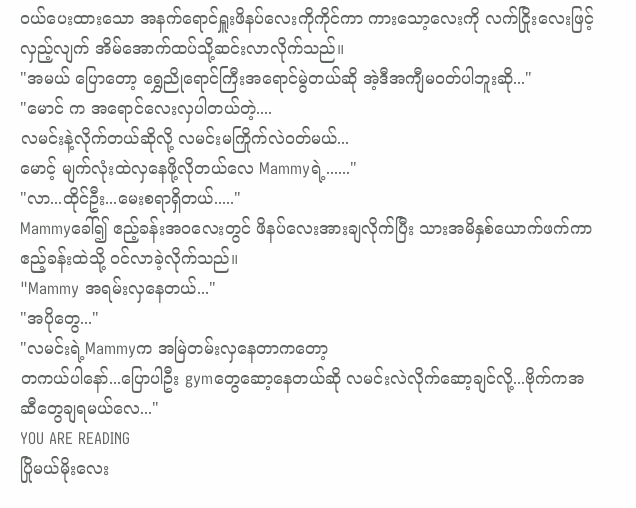ဝယ်ပေးထားသော အနက်ရောင်ရှူးဖိနပ်လေးကိုကိုင်ကာ ကားသော့လေးကို လက်ငြိုးလေးဖြင့် လှည့်လျက် အိမ်အောက်ထပ်သို့ဆင်းလာလိုက်သည်။
"အမယ် ပြောတော့ ရွှေညိုရောင်ကြီးအရောင်မွဲတယ်ဆို အဲ့ဒီအကျီမဝတ်ပါဘူးဆို..."
"မောင် က အရောင်လေးလှပါတယ်တဲ့....
လမင်းနဲ့လိုက်တယ်ဆိုလို့ လမင်းမကြိုက်လဲဝတ်မယ်...
မောင့် မျက်လုံးထဲလှနေဖို့လိုတယ်လေ Mammyရဲ့......"
"လာ...ထိုင်ဦး...မေးစရာရှိတယ်....."
Mammyခေါ်၍ ဧည့်ခန်းအဝလေးတွင် ဖိနပ်လေးအားချလိုက်ပြီး သားအမိနှစ်ယောက်ဖက်ကာ ဧည့်ခန်းထဲသို့ ဝင်လာခဲ့လိုက်သည်။
"Mammy အရမ်းလှနေတယ်..."
"အပိုတွေ..."
"လမင်းရဲ့Mammyက အမြဲတမ်းလှနေတာကတော့
တကယ်ပါနော်...ပြောပါဦး gymတွေဆော့နေတယ်ဆို လမင်းလဲလိုက်ဆော့ချင်လို့...ဗိုက်ကအဆီတွေချရမယ်လေ..."
YOU ARE READING
ပြိုမယ်မိုးလေး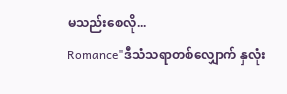မသည်းစေလို...
Romance"ဒီသံသရာတစ်လျှောက် နှလုံး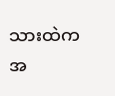သားထဲက အ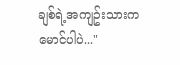ချစ်ရဲ့အကျဥ်းသားက မောင်ပါပဲ..."